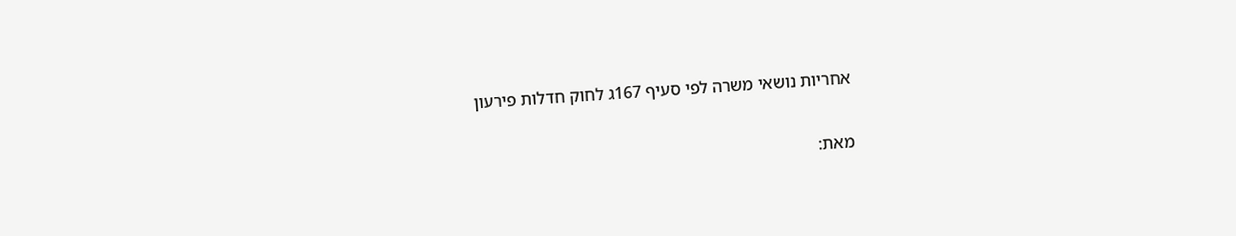אחריות נושאי משרה לפי סעיף 167ג לחוק חדלות פירעון

מאת: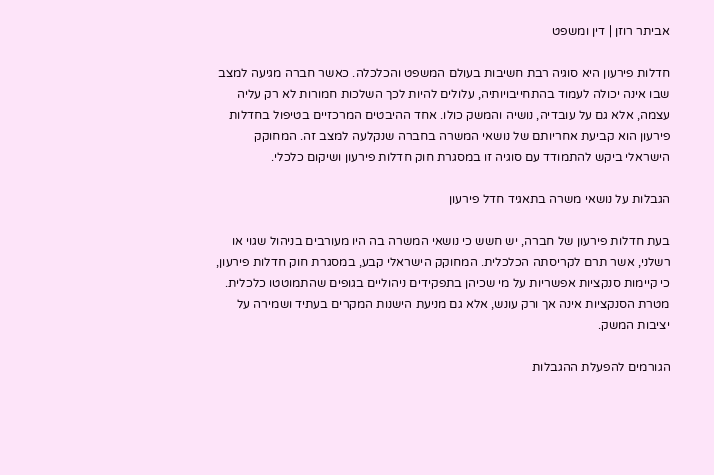אביתר רוזן | דין ומשפט

חדלות פירעון היא סוגיה רבת חשיבות בעולם המשפט והכלכלה. כאשר חברה מגיעה למצב שבו אינה יכולה לעמוד בהתחייבויותיה, עלולים להיות לכך השלכות חמורות לא רק עליה עצמה, אלא גם על עובדיה, נושיה והמשק כולו. אחד ההיבטים המרכזיים בטיפול בחדלות פירעון הוא קביעת אחריותם של נושאי המשרה בחברה שנקלעה למצב זה. המחוקק הישראלי ביקש להתמודד עם סוגיה זו במסגרת חוק חדלות פירעון ושיקום כלכלי.

הגבלות על נושאי משרה בתאגיד חדל פירעון

בעת חדלות פירעון של חברה, יש חשש כי נושאי המשרה בה היו מעורבים בניהול שגוי או רשלני, אשר תרם לקריסתה הכלכלית. המחוקק הישראלי קבע, במסגרת חוק חדלות פירעון, כי קיימות סנקציות אפשריות על מי שכיהן בתפקידים ניהוליים בגופים שהתמוטטו כלכלית. מטרת הסנקציות אינה אך ורק עונש, אלא גם מניעת הישנות המקרים בעתיד ושמירה על יציבות המשק.

הגורמים להפעלת ההגבלות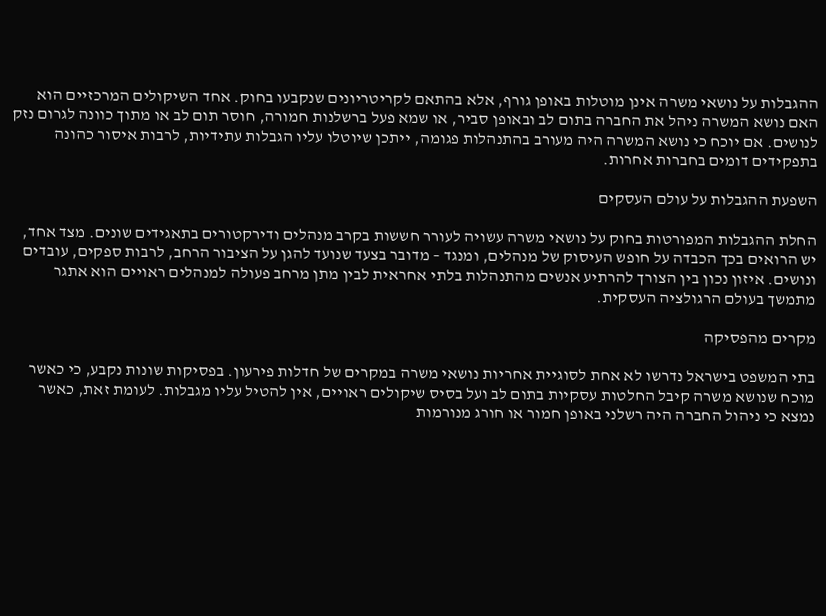ההגבלות על נושאי משרה אינן מוטלות באופן גורף, אלא בהתאם לקריטריונים שנקבעו בחוק. אחד השיקולים המרכזיים הוא האם נושא המשרה ניהל את החברה בתום לב ובאופן סביר, או שמא פעל ברשלנות חמורה, חוסר תום לב או מתוך כוונה לגרום נזק לנושים. אם יוכח כי נושא המשרה היה מעורב בהתנהלות פגומה, ייתכן שיוטלו עליו הגבלות עתידיות, לרבות איסור כהונה בתפקידים דומים בחברות אחרות.

השפעת ההגבלות על עולם העסקים

החלת ההגבלות המפורטות בחוק על נושאי משרה עשויה לעורר חששות בקרב מנהלים ודירקטורים בתאגידים שונים. מצד אחד, יש הרואים בכך הכבדה על חופש העיסוק של מנהלים, ומנגד – מדובר בצעד שנועד להגן על הציבור הרחב, לרבות ספקים, עובדים ונושים. איזון נכון בין הצורך להרתיע אנשים מהתנהלות בלתי אחראית לבין מתן מרחב פעולה למנהלים ראויים הוא אתגר מתמשך בעולם הרגולציה העסקית.

מקרים מהפסיקה

בתי המשפט בישראל נדרשו לא אחת לסוגיית אחריות נושאי משרה במקרים של חדלות פירעון. בפסיקות שונות נקבע, כי כאשר מוכח שנושא משרה קיבל החלטות עסקיות בתום לב ועל בסיס שיקולים ראויים, אין להטיל עליו מגבלות. לעומת זאת, כאשר נמצא כי ניהול החברה היה רשלני באופן חמור או חורג מנורמות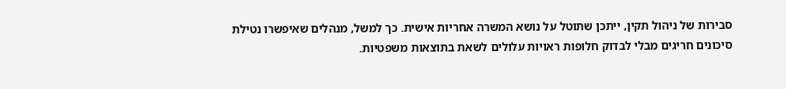סבירות של ניהול תקין, ייתכן שתוטל על נושא המשרה אחריות אישית. כך למשל, מנהלים שאיפשרו נטילת סיכונים חריגים מבלי לבדוק חלופות ראויות עלולים לשאת בתוצאות משפטיות.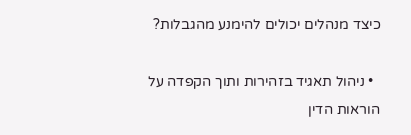כיצד מנהלים יכולים להימנע מהגבלות?

  • ניהול תאגיד בזהירות ותוך הקפדה על הוראות הדין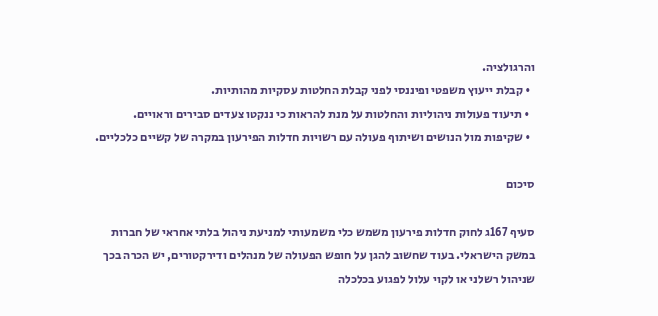והרגולציה.
  • קבלת ייעוץ משפטי ופיננסי לפני קבלת החלטות עסקיות מהותיות.
  • תיעוד פעולות ניהוליות והחלטות על מנת להראות כי ננקטו צעדים סבירים וראויים.
  • שקיפות מול הנושים ושיתוף פעולה עם רשויות חדלות הפירעון במקרה של קשיים כלכליים.

סיכום

סעיף 167ג לחוק חדלות פירעון משמש כלי משמעותי למניעת ניהול בלתי אחראי של חברות במשק הישראלי. בעוד שחשוב להגן על חופש הפעולה של מנהלים ודירקטורים, יש הכרה בכך שניהול רשלני או לקוי עלול לפגוע בכלכלה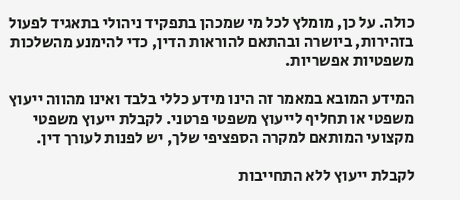כולה. על כן, מומלץ לכל מי שמכהן בתפקיד ניהולי בתאגיד לפעול בזהירות, ביושרה ובהתאם להוראות הדין, כדי להימנע מהשלכות משפטיות אפשריות.

המידע המובא במאמר זה הינו מידע כללי בלבד ואינו מהווה ייעוץ משפטי או תחליף לייעוץ משפטי פרטני. לקבלת ייעוץ משפטי מקצועי המותאם למקרה הספציפי שלך, יש לפנות לעורך דין.

לקבלת ייעוץ ללא התחייבות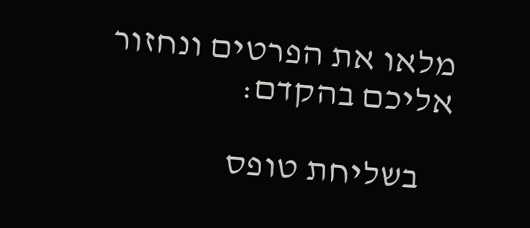מלאו את הפרטים ונחזור אליכם בהקדם:

    בשליחת טופס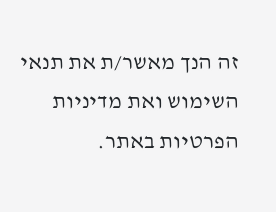זה הנך מאשר/ת את תנאי השימוש ואת מדיניות הפרטיות באתר.